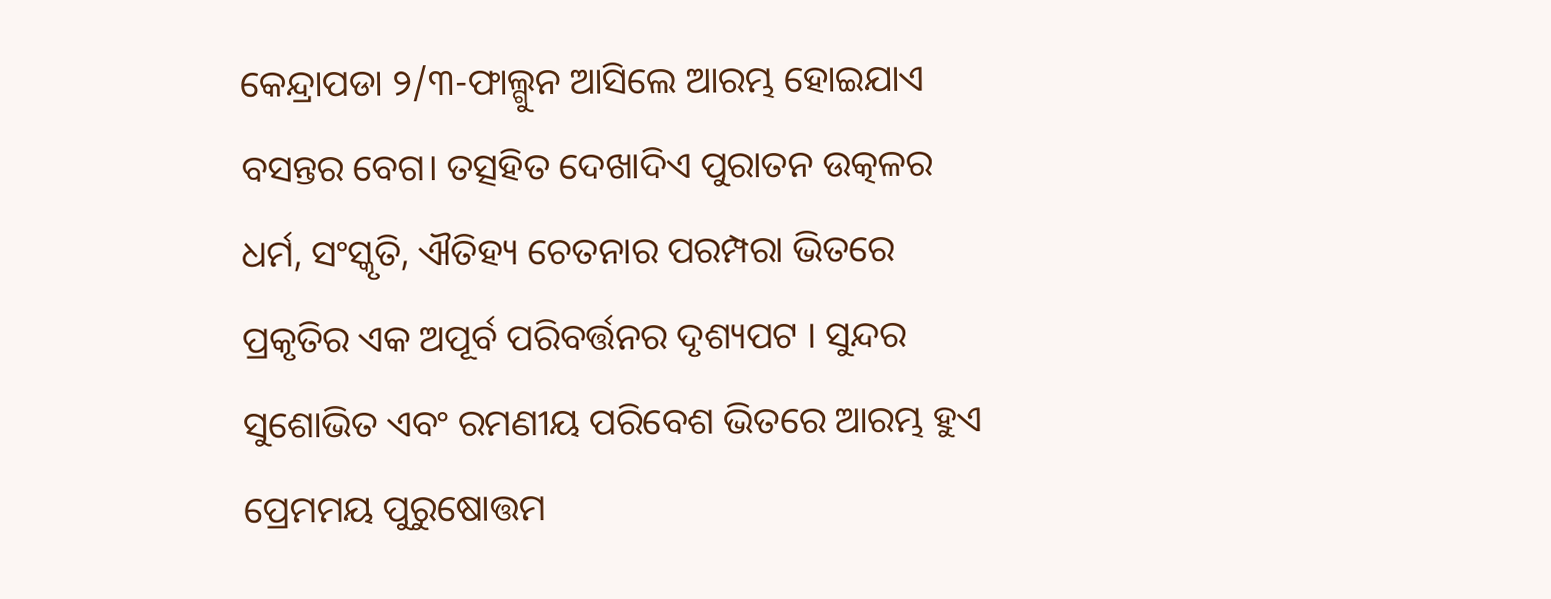କେନ୍ଦ୍ରାପଡା ୨/୩-ଫାଲ୍ଗୁନ ଆସିଲେ ଆରମ୍ଭ ହୋଇଯାଏ ବସନ୍ତର ବେଗ। ତତ୍ସହିତ ଦେଖାଦିଏ ପୁରାତନ ଉତ୍କଳର ଧର୍ମ, ସଂସ୍କୃତି, ଐତିହ୍ୟ ଚେତନାର ପରମ୍ପରା ଭିତରେ ପ୍ରକୃତିର ଏକ ଅପୂର୍ବ ପରିବର୍ତ୍ତନର ଦୃଶ୍ୟପଟ । ସୁନ୍ଦର ସୁଶୋଭିତ ଏବଂ ରମଣୀୟ ପରିବେଶ ଭିତରେ ଆରମ୍ଭ ହୁଏ ପ୍ରେମମୟ ପୁରୁଷୋତ୍ତମ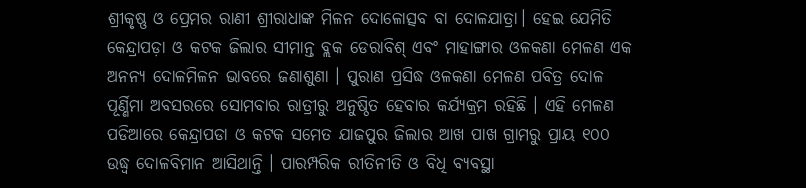ଶ୍ରୀକୃଷ୍ଣ ଓ ପ୍ରେମର ରାଣୀ ଶ୍ରୀରାଧାଙ୍କ ମିଳନ ଦୋଳୋତ୍ସବ ବା ଦୋଳଯାତ୍ରା। ହେଇ ଯେମିତି କେନ୍ଦ୍ରାପଡ଼ା ଓ କଟକ ଜିଲାର ସୀମାନ୍ତ ବ୍ଲକ ଡେରାବିଶ୍ ଏବଂ ମାହାଙ୍ଗାର ଓଳକଣା ମେଳଣ ଏକ ଅନନ୍ୟ ଦୋଳମିଳନ ଭାବରେ ଜଣାଶୁଣା । ପୁରାଣ ପ୍ରସିଦ୍ଧ ଓଳକଣା ମେଳଣ ପବିତ୍ର ଦୋଳ ପୂର୍ଣ୍ଣିମା ଅବସରରେ ସୋମବାର ରାତ୍ରୀରୁ ଅନୁଷ୍ଠିତ ହେବାର କର୍ଯ୍ୟକ୍ରମ ରହିଛି । ଏହି ମେଳଣ ପଡିଆରେ କେନ୍ଦ୍ରାପଡା ଓ କଟକ ସମେତ ଯାଜପୁର ଜିଲାର ଆଖ ପାଖ ଗ୍ରାମରୁ ପ୍ରାୟ ୧୦୦ ଉଦ୍ଧ୍ୱ ଦୋଳବିମାନ ଆସିଥାନ୍ତି । ପାରମ୍ପରିକ ରୀତିନୀତି ଓ ବିଧି ବ୍ୟବସ୍ଥା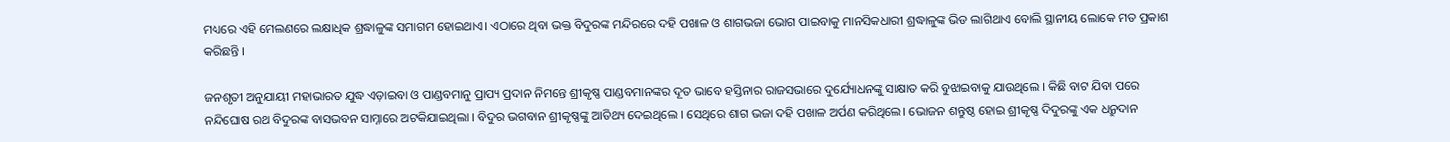ମଧ୍ୟରେ ଏହି ମେଲଣରେ ଲକ୍ଷାଧିକ ଶ୍ରଦ୍ଧାଳୁଙ୍କ ସମାଗମ ହୋଇଥାଏ। ଏଠାରେ ଥିବା ଭକ୍ତ ବିଦୁରଙ୍କ ମନ୍ଦିରରେ ଦହି ପଖାଳ ଓ ଶାଗଭଜା ଭୋଗ ପାଇବାକୁ ମାନସିକଧାରୀ ଶ୍ରଦ୍ଧାଳୁଙ୍କ ଭିଡ ଲାଗିଥାଏ ବୋଲି ସ୍ଥାନୀୟ ଲୋକେ ମତ ପ୍ରକାଶ କରିଛନ୍ତି ।

ଜନଶୃତୀ ଅନୁଯାୟୀ ମହାଭାରତ ଯୁଦ୍ଧ ଏଡ଼ାଇବା ଓ ପାଣ୍ଡବମାନୁ ପ୍ରାପ୍ୟ ପ୍ରଦାନ ନିମନ୍ତେ ଶ୍ରୀକୃଷ୍ଣ ପାଣ୍ଡବମାନଙ୍କର ଦୂତ ଭାବେ ହସ୍ତିନାର ରାଜସଭାରେ ଦୁର୍ଯ୍ୟୋଧନଙ୍କୁ ସାକ୍ଷାତ କରି ବୁଝାଇବାକୁ ଯାଉଥିଲେ । କିଛି ବାଟ ଯିବା ପରେ ନନ୍ଦିଘୋଷ ରଥ ବିଦୁରଙ୍କ ବାସଭବନ ସାମ୍ନାରେ ଅଟକିଯାଇଥିଲା । ବିଦୁର ଭଗବାନ ଶ୍ରୀକୃଷ୍ଣଙ୍କୁ ଆତିଥ୍ୟ ଦେଇଥିଲେ । ସେଥିରେ ଶାଗ ଭଜା ଦହି ପଖାଳ ଅର୍ପଣ କରିଥିଲେ। ଭୋଜନ ଶନ୍ତୁଷ୍ଠ ହୋଇ ଶ୍ରୀକୃଷ୍ଣ ଦିଦୁରଙ୍କୁ ଏକ ଧନ୍ରୁଦାନ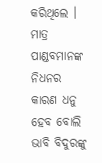କରିଥିଲେ । ମାତ୍ର ପାଣ୍ଡବମାନଙ୍କ ନିଧନର କାରଣ ଧନୁ ହେବ ବୋଲି ଭାବି ବିଦୁରଙ୍କୁ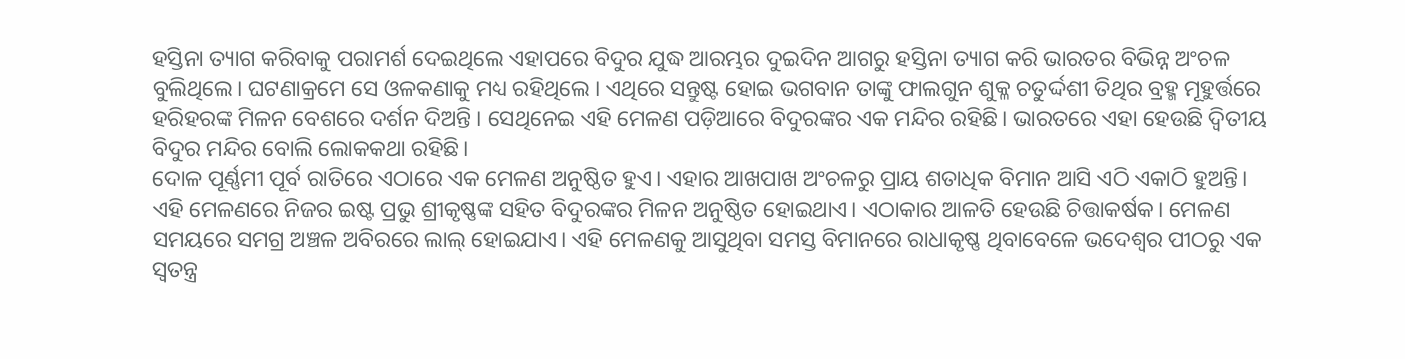ହସ୍ତିନା ତ୍ୟାଗ କରିବାକୁ ପରାମର୍ଶ ଦେଇଥିଲେ ଏହାପରେ ବିଦୁର ଯୁଦ୍ଧ ଆରମ୍ଭର ଦୁଇଦିନ ଆଗରୁ ହସ୍ତିନା ତ୍ୟାଗ କରି ଭାରତର ବିଭିନ୍ନ ଅଂଚଳ ବୁଲିଥିଲେ। ଘଟଣାକ୍ରମେ ସେ ଓଳକଣାକୁ ମଧ୍ୟ ରହିଥିଲେ । ଏଥିରେ ସନ୍ତୁଷ୍ଟ ହୋଇ ଭଗବାନ ତାଙ୍କୁ ଫାଲଗୁନ ଶୁକ୍ଳ ଚତୁର୍ଦ୍ଦଶୀ ତିଥିର ବ୍ରହ୍ମ ମୂହୁର୍ତ୍ତରେ ହରିହରଙ୍କ ମିଳନ ବେଶରେ ଦର୍ଶନ ଦିଅନ୍ତି । ସେଥିନେଇ ଏହି ମେଳଣ ପଡ଼ିଆରେ ବିଦୁରଙ୍କର ଏକ ମନ୍ଦିର ରହିଛି। ଭାରତରେ ଏହା ହେଉଛି ଦ୍ୱିତୀୟ ବିଦୁର ମନ୍ଦିର ବୋଲି ଲୋକକଥା ରହିଛି।
ଦୋଳ ପୂର୍ଣ୍ଣମୀ ପୂର୍ବ ରାତିରେ ଏଠାରେ ଏକ ମେଳଣ ଅନୁଷ୍ଠିତ ହୁଏ। ଏହାର ଆଖପାଖ ଅଂଚଳରୁ ପ୍ରାୟ ଶତାଧିକ ବିମାନ ଆସି ଏଠି ଏକାଠି ହୁଅନ୍ତି। ଏହି ମେଳଣରେ ନିଜର ଇଷ୍ଟ ପ୍ରଭୁ ଶ୍ରୀକୃଷ୍ଣଙ୍କ ସହିତ ବିଦୁରଙ୍କର ମିଳନ ଅନୁଷ୍ଠିତ ହୋଇଥାଏ। ଏଠାକାର ଆଳତି ହେଉଛି ଚିତ୍ତାକର୍ଷକ। ମେଳଣ ସମୟରେ ସମଗ୍ର ଅଞ୍ଚଳ ଅବିରରେ ଲାଲ୍ ହୋଇଯାଏ। ଏହି ମେଳଣକୁ ଆସୁଥିବା ସମସ୍ତ ବିମାନରେ ରାଧାକୃଷ୍ଣ ଥିବାବେଳେ ଭଦେଶ୍ୱର ପୀଠରୁ ଏକ ସ୍ୱତନ୍ତ୍ର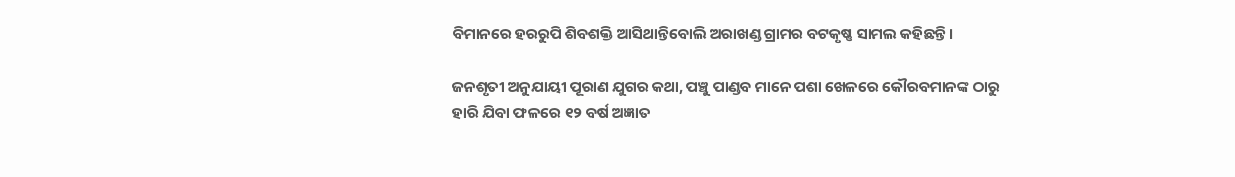ବିମାନରେ ହରରୁପି ଶିବଶକ୍ତି ଆସିଥାନ୍ତିବୋଲି ଅରାଖଣ୍ଡ ଗ୍ରାମର ବଟକୃଷ୍ଣ ସାମଲ କହିଛନ୍ତି।

ଜନଶୃତୀ ଅନୁଯାୟୀ ପୂରାଣ ଯୁଗର କଥା, ପଞ୍ଚୁ ପାଣ୍ଡବ ମାନେ ପଶା ଖେଳରେ କୌରବମାନଙ୍କ ଠାରୁ ହାରି ଯିବା ଫଳରେ ୧୨ ବର୍ଷ ଅଜ୍ଞାତ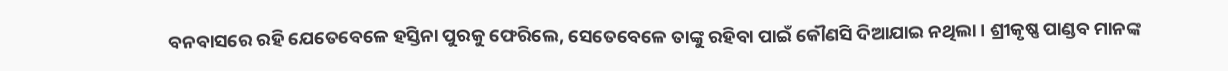ବନବାସରେ ରହି ଯେତେବେଳେ ହସ୍ତିନା ପୁରକୁ ଫେରିଲେ, ସେତେବେଳେ ତାଙ୍କୁ ରହିବା ପାଇଁ କୌଣସି ଦିଆଯାଇ ନଥିଲା । ଶ୍ରୀକୃଷ୍ଣ ପାଣ୍ଡବ ମାନଙ୍କ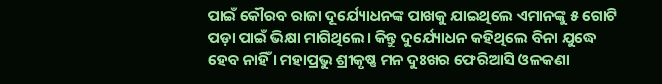ପାଇଁ କୌରବ ରାଜା ଦୂର୍ଯ୍ୟୋଧନଙ୍କ ପାଖକୁ ଯାଇଥିଲେ ଏମାନଙ୍କୁ ୫ ଗୋଟି ପଡ଼ା ପାଇଁ ଭିକ୍ଷା ମାଗିଥିଲେ। କିନ୍ତୁ ଦୁର୍ଯ୍ୟୋଧନ କହିଥିଲେ ବିନା ଯୁଦ୍ଧେ ହେବ ନାହିଁ । ମହାପ୍ରଭୁ ଶ୍ରୀକୃଷ୍ଣ ମନ ଦୁଃଖର ଫେରିଆସି ଓଳକଣା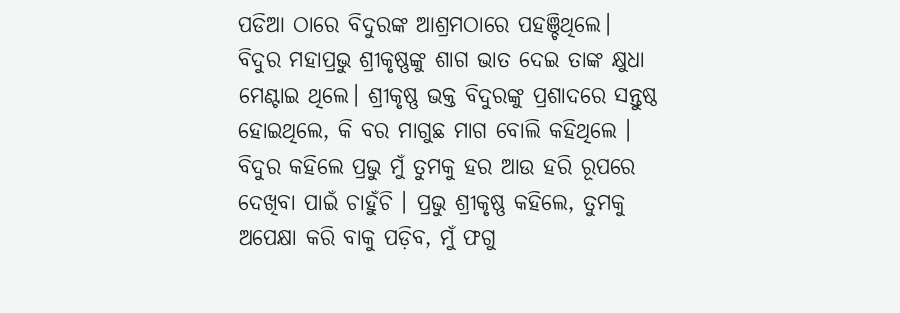ପଡିଆ ଠାରେ ବିଦୁରଙ୍କ ଆଶ୍ରମଠାରେ ପହଞ୍ଚିଥିଲେ। ବିଦୁର ମହାପ୍ରଭୁ ଶ୍ରୀକୃଷ୍ଣଙ୍କୁ ଶାଗ ଭାତ ଦେଇ ତାଙ୍କ କ୍ଷୁଧା ମେଣ୍ଟାଇ ଥିଲେ। ଶ୍ରୀକୃଷ୍ଣ ଭକ୍ତ ବିଦୁରଙ୍କୁ ପ୍ରଶାଦରେ ସନ୍ତୁଷ୍ଠ ହୋଇଥିଲେ, କି ବର ମାଗୁଛ ମାଗ ବୋଲି କହିଥିଲେ । ବିଦୁର କହିଲେ ପ୍ରଭୁ ମୁଁ ତୁମକୁ ହର ଆଉ ହରି ରୂପରେ ଦେଖିବା ପାଇଁ ଚାହୁଁଚି । ପ୍ରଭୁ ଶ୍ରୀକୃଷ୍ଣ କହିଲେ, ତୁମକୁ ଅପେକ୍ଷା କରି ବାକୁ ପଡ଼ିବ, ମୁଁ ଫଗୁ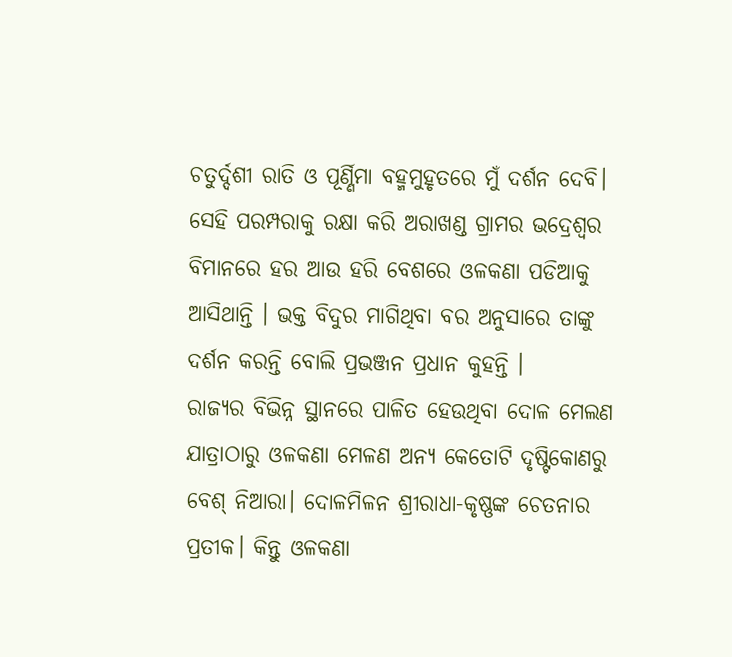ଚତୁର୍ଦ୍ଦଶୀ ରାତି ଓ ପୂର୍ଣ୍ଣିମା ବହ୍ମମୁହୃତରେ ମୁଁ ଦର୍ଶନ ଦେବି। ସେହି ପରମ୍ପରାକୁ ରକ୍ଷା କରି ଅରାଖଣ୍ଡ ଗ୍ରାମର ଭଦ୍ରେଶ୍ୱର ବିମାନରେ ହର ଆଉ ହରି ବେଶରେ ଓଳକଣା ପଡିଆକୁ ଆସିଥାନ୍ତି । ଭକ୍ତ ବିଦୁର ମାଗିଥିବା ବର ଅନୁସାରେ ତାଙ୍କୁ ଦର୍ଶନ କରନ୍ତି ବୋଲି ପ୍ରଭଞ୍ଜନ ପ୍ରଧାନ କୁହନ୍ତି ।
ରାଜ୍ୟର ବିଭିନ୍ନ ସ୍ଥାନରେ ପାଳିତ ହେଉଥିବା ଦୋଳ ମେଲଣ ଯାତ୍ରାଠାରୁ ଓଳକଣା ମେଳଣ ଅନ୍ୟ କେତୋଟି ଦୃଷ୍ଟିକୋଣରୁ ବେଶ୍ ନିଆରା। ଦୋଳମିଳନ ଶ୍ରୀରାଧା-କୃଷ୍ଣଙ୍କ ଚେତନାର ପ୍ରତୀକ। କିନ୍ତୁ ଓଳକଣା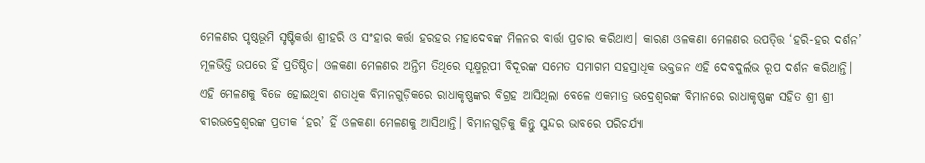ମେଳଣର ପୃଷ୍ଠଭୂମି ସୃଷ୍ଟିକର୍ତ୍ତା ଶ୍ରୀହରି ଓ ସଂହାର କର୍ତ୍ତା ହରହର ମହାଦେବଙ୍କ ମିଳନର ବାର୍ତ୍ତା ପ୍ରଚାର କରିଥାଏ। କାରଣ ଓଳକଣା ମେଳଣର ଉପତ୍ତ୍ତି ‘ହରି-ହର ଦର୍ଶନ’ ମୂଳଭିତ୍ତି ଉପରେ ହିଁ ପ୍ରତିଷ୍ଠିତ। ଓଳକଣା ମେଳଣର ଅନ୍ତିମ ତିଥିରେ ସୂକ୍ଷ୍ମରୂପୀ ବିଦୂରଙ୍କ ସମେତ ସମାଗମ ସହସ୍ରାଧିକ ଭକ୍ତଜନ ଏହି ଦେବଦୁର୍ଲଭ ରୂପ ଦର୍ଶନ କରିଥାନ୍ତି। ଏହି ମେଳଣକୁ ବିଜେ ହୋଇଥିବା ଶତାଧିକ ବିମାନଗୁଡ଼ିକରେ ରାଧାକୃଷ୍ଣଙ୍କର ବିଗ୍ରହ ଆସିଥିଲା ବେଳେ ଏକମାତ୍ର ଭଦ୍ରେଶ୍ୱରଙ୍କ ବିମାନରେ ରାଧାକୃଷ୍ଣଙ୍କ ସହିତ ଶ୍ରୀ ଶ୍ରୀ ବୀରଭଦ୍ରେଶ୍ୱରଙ୍କ ପ୍ରତୀକ ‘ହର’ ହିଁ ଓଳକଣା ମେଳଣକୁ ଆସିଥାନ୍ତି। ବିମାନଗୁଡ଼ିକୁ କିନ୍ତୁ ସୁନ୍ଦର ଭାବରେ ପରିଚର୍ଯ୍ୟା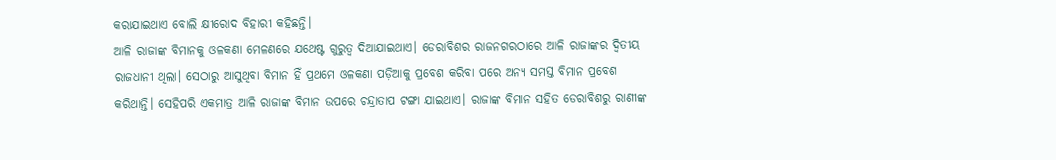କରାଯାଇଥାଏ ବୋଲି କ୍ଷୀରୋଦ ବିହାରୀ କହିଛନ୍ତି।
ଆଳି ରାଜାଙ୍କ ବିମାନକୁ ଓଳକଣା ମେଳଣରେ ଯଥେଷ୍ଟ ଗୁରୁତ୍ୱ ଦିଆଯାଇଥାଏ। ଡେରାବିଶର ରାଜନଗରଠାରେ ଆଳି ରାଜାଙ୍କର ଦ୍ୱିତୀୟ ରାଜଧାନୀ ଥିଲା। ସେଠାରୁ ଆସୁଥିବା ବିମାନ ହିଁ ପ୍ରଥମେ ଓଳକଣା ପଡ଼ିଆକୁ ପ୍ରବେଶ କରିବା ପରେ ଅନ୍ୟ ସମସ୍ତ ବିମାନ ପ୍ରବେଶ କରିଥାନ୍ତି। ସେହିପରି ଏକମାତ୍ର ଆଳି ରାଜାଙ୍କ ବିମାନ ଉପରେ ଚନ୍ଦ୍ରାତାପ ଟଙ୍ଗା ଯାଇଥାଏ। ରାଜାଙ୍କ ବିମାନ ସହିତ ଡେରାବିଶରୁ ରାଣୀଙ୍କ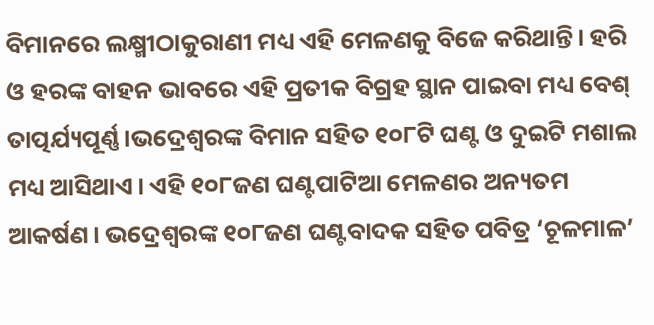ବିମାନରେ ଲକ୍ଷ୍ମୀଠାକୁରାଣୀ ମଧ୍ୟ ଏହି ମେଳଣକୁ ବିଜେ କରିଥାନ୍ତି। ହରି ଓ ହରଙ୍କ ବାହନ ଭାବରେ ଏହି ପ୍ରତୀକ ବିଗ୍ରହ ସ୍ଥାନ ପାଇବା ମଧ୍ୟ ବେଶ୍ ତାତ୍ପର୍ଯ୍ୟପୂର୍ଣ୍ଣ।ଭଦ୍ରେଶ୍ୱରଙ୍କ ବିମାନ ସହିତ ୧୦୮ଟି ଘଣ୍ଟ ଓ ଦୁଇଟି ମଶାଲ ମଧ୍ୟ ଆସିଥାଏ। ଏହି ୧୦୮ଜଣ ଘଣ୍ଟପାଟିଆ ମେଳଣର ଅନ୍ୟତମ ଆକର୍ଷଣ। ଭଦ୍ରେଶ୍ୱରଙ୍କ ୧୦୮ଜଣ ଘଣ୍ଟବାଦକ ସହିତ ପବିତ୍ର ‘ଚୂଳମାଳ’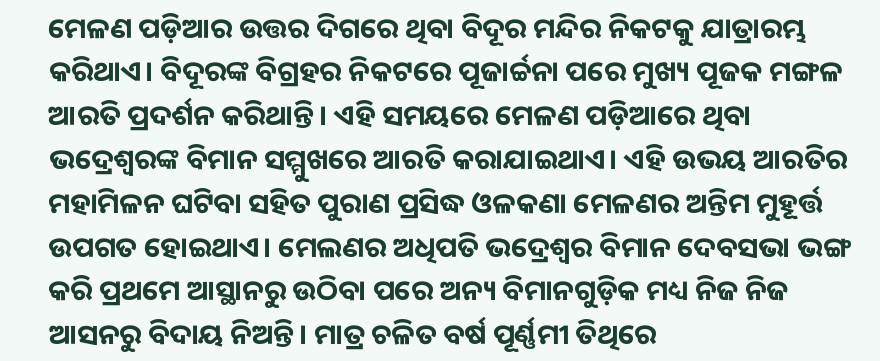ମେଳଣ ପଡ଼ିଆର ଉତ୍ତର ଦିଗରେ ଥିବା ବିଦୂର ମନ୍ଦିର ନିକଟକୁ ଯାତ୍ରାରମ୍ଭ କରିଥାଏ। ବିଦୂରଙ୍କ ବିଗ୍ରହର ନିକଟରେ ପୂଜାର୍ଚ୍ଚନା ପରେ ମୁଖ୍ୟ ପୂଜକ ମଙ୍ଗଳ ଆରତି ପ୍ରଦର୍ଶନ କରିଥାନ୍ତି। ଏହି ସମୟରେ ମେଳଣ ପଡ଼ିଆରେ ଥିବା ଭଦ୍ରେଶ୍ୱରଙ୍କ ବିମାନ ସମ୍ମୁଖରେ ଆରତି କରାଯାଇଥାଏ। ଏହି ଉଭୟ ଆରତିର ମହାମିଳନ ଘଟିବା ସହିତ ପୁରାଣ ପ୍ରସିଦ୍ଧ ଓଳକଣା ମେଳଣର ଅନ୍ତିମ ମୁହୂର୍ତ୍ତ ଉପଗତ ହୋଇଥାଏ। ମେଲଣର ଅଧିପତି ଭଦ୍ରେଶ୍ୱର ବିମାନ ଦେବସଭା ଭଙ୍ଗ କରି ପ୍ରଥମେ ଆସ୍ଥାନରୁ ଉଠିବା ପରେ ଅନ୍ୟ ବିମାନଗୁଡ଼ିକ ମଧ୍ୟ ନିଜ ନିଜ ଆସନରୁ ବିଦାୟ ନିଅନ୍ତି। ମାତ୍ର ଚଳିତ ବର୍ଷ ପୂର୍ଣ୍ଣମୀ ତିଥିରେ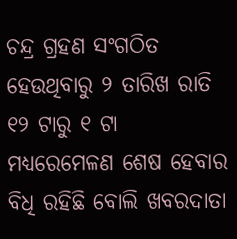ଚନ୍ଦ୍ର ଗ୍ରହଣ ସଂଗଠିତ ହେଉଥିବାରୁ ୨ ତାରିଖ ରାତି ୧୨ ଟାରୁ ୧ ଟା ମଧ୍ୟରେମେଳଣ ଶେଷ ହେବାର ବିଧି ରହିଛି ବୋଲି ଖବରଦାତା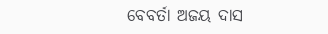ବେବର୍ତା ଅଜୟ ଦାସ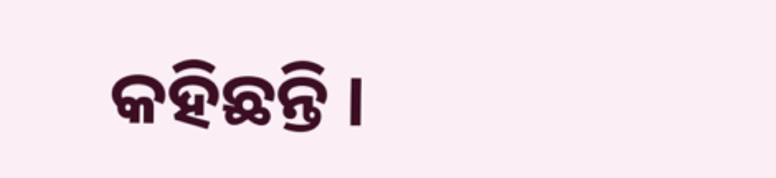କହିଛନ୍ତି ।